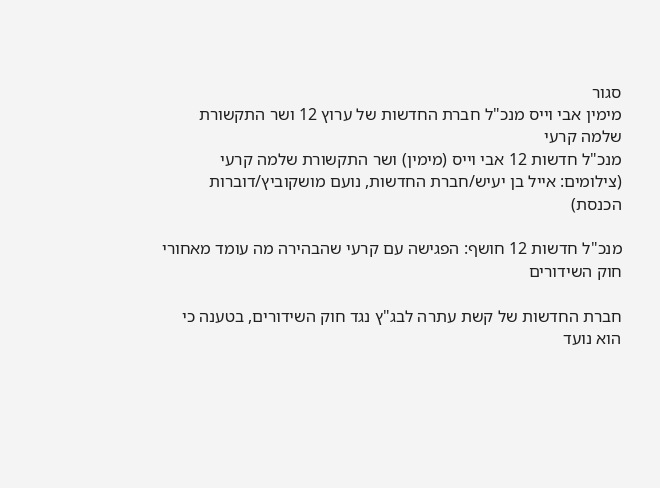סגור
מימין אבי וייס מנכ"ל חברת החדשות של ערוץ 12 ושר התקשורת שלמה קרעי
מנכ"ל חדשות 12 אבי וייס (מימין) ושר התקשורת שלמה קרעי (צילומים: אייל בן יעיש/חברת החדשות, נועם מושקוביץ/דוברות הכנסת)

מנכ"ל חדשות 12 חושף: הפגישה עם קרעי שהבהירה מה עומד מאחורי חוק השידורים

חברת החדשות של קשת עתרה לבג"ץ נגד חוק השידורים, בטענה כי הוא נועד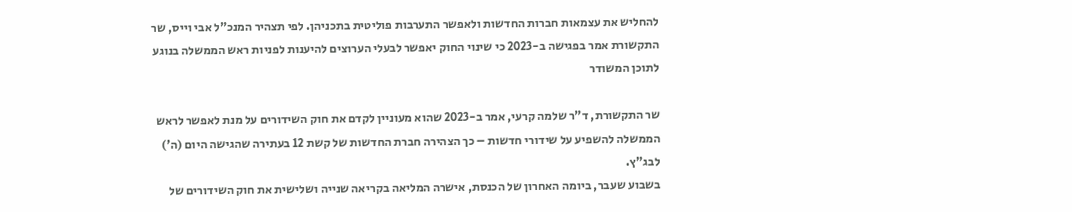להחליש את עצמאות חברות החדשות ולאפשר התערבות פוליטית בתכניהן. לפי תצהיר המנכ"ל אבי וייס, שר התקשורת אמר בפגישה ב-2023 כי שינוי החוק יאפשר לבעלי הערוצים להיענות לפניות ראש הממשלה בנוגע לתוכן המשודר

שר התקשורת, ד"ר שלמה קרעי, אמר ב-2023 שהוא מעוניין לקדם את חוק השידורים על מנת לאפשר לראש הממשלה להשפיע על שידורי חדשות – כך הצהירה חברת החדשות של קשת 12 בעתירה שהגישה היום (ה') לבג"ץ.
בשבוע שעבר, ביומה האחרון של הכנסת, אישרה המליאה בקריאה שנייה ושלישית את חוק השידורים של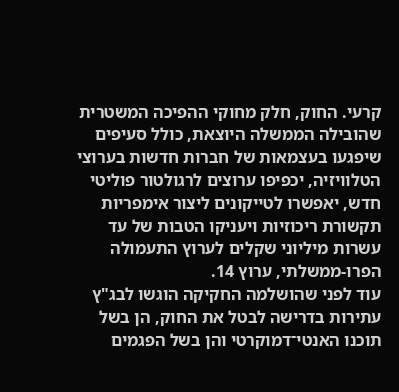קרעי. החוק, חלק מחוקי ההפיכה המשטרית שהובילה הממשלה היוצאת, כולל סעיפים שיפגעו בעצמאות של חברות חדשות בערוצי הטלוויזיה, יכפיפו ערוצים לרגולטור פוליטי חדש, יאפשרו לטייקונים ליצור אימפריות תקשורת ריכוזיות ויעניקו הטבות של עד עשרות מיליוני שקלים לערוץ התעמולה הפרו-ממשלתי, ערוץ 14.
עוד לפני שהושלמה החקיקה הוגשו לבג"ץ עתירות בדרישה לבטל את החוק, הן בשל תוכנו האנטי־דמוקרטי והן בשל הפגמים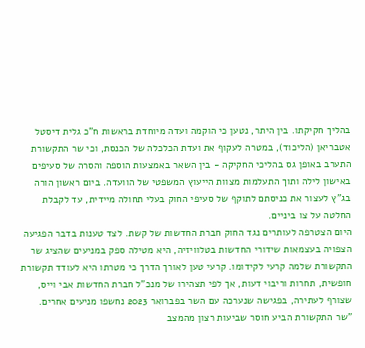בהליך חקיקתו. בין היתר, נטען כי הוקמה ועדה מיוחדת בראשות ח"כ גלית דיסטל אטבריאן (הליכוד), במטרה לעקוף את ועדת הכלכלה של הכנסת, וכי שר התקשורת התערב באופן גס בהליכי החקיקה - בין השאר באמצעות הוספה והסרה של סעיפים באישון לילה ותוך התעלמות מצוות הייעוץ המשפטי של הוועדה. ביום ראשון הורה בג"ץ לעצור את כניסתם לתוקף של סעיפי החוק בעלי תחולה מיידית, עד לקבלת החלטה על צו ביניים.
היום הצטרפה לעותרים נגד החוק חברת החדשות של קשת. לצד טענות בדבר הפגיעה הצפויה בעצמאות שידורי החדשות בטלוויזיה, היא מטילה ספק במניעים שהציג שר התקשורת שלמה קרעי לקידומו. קרעי טען לאורך הדרך כי מטרתו היא לעודד תקשורת חופשית, תחרות וריבוי דעות, אך לפי תצהירו של מנכ"ל חברת החדשות אבי וייס, שצורף לעתירה, בפגישה שנערכה עם השר בפברואר 2023 נחשפו מניעים אחרים.
"שר התקשורת הביע חוסר שביעות רצון מהמצב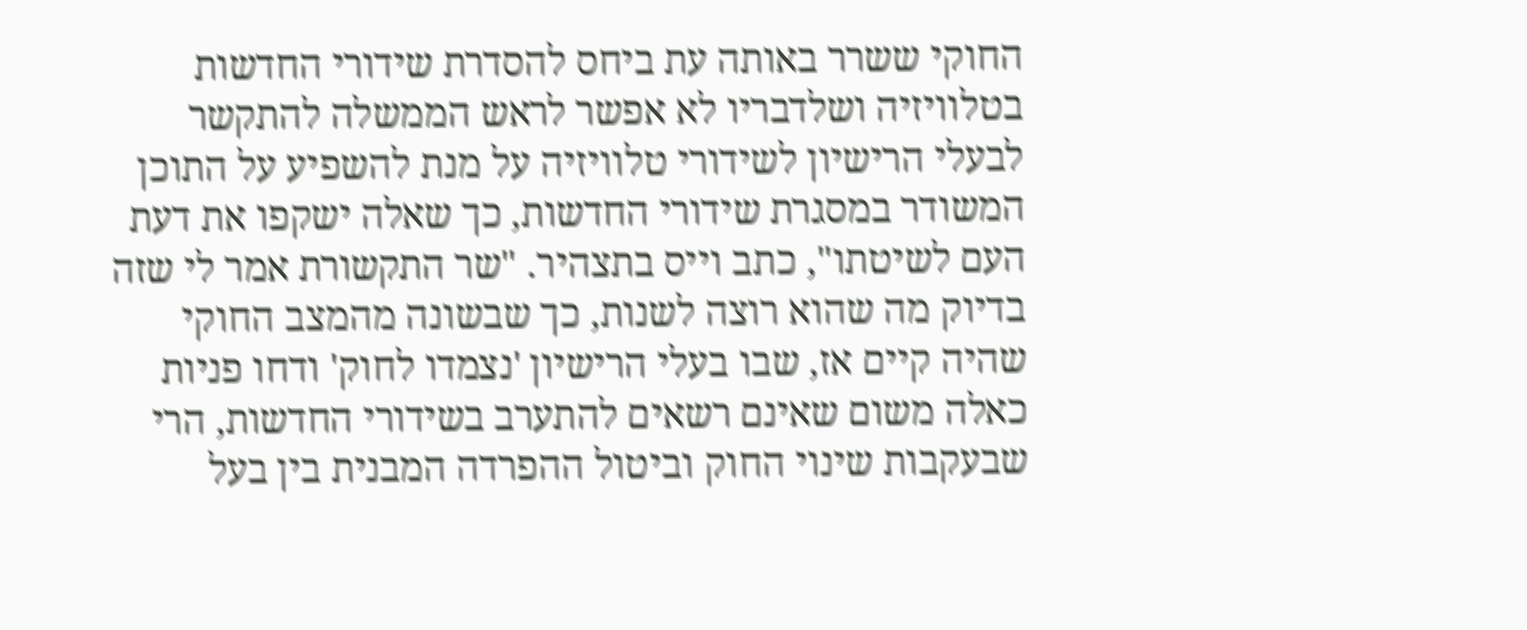החוקי ששרר באותה עת ביחס להסדרת שידורי החדשות בטלוויזיה ושלדבריו לא אפשר לראש הממשלה להתקשר לבעלי הרישיון לשידורי טלוויזיה על מנת להשפיע על התוכן המשודר במסגרת שידורי החדשות, כך שאלה ישקפו את דעת העם לשיטתו", כתב וייס בתצהיר. "שר התקשורת אמר לי שזה בדיוק מה שהוא רוצה לשנות, כך שבשונה מהמצב החוקי שהיה קיים אז, שבו בעלי הרישיון 'נצמדו לחוק' ודחו פניות כאלה משום שאינם רשאים להתערב בשידורי החדשות, הרי שבעקבות שינוי החוק וביטול ההפרדה המבנית בין בעל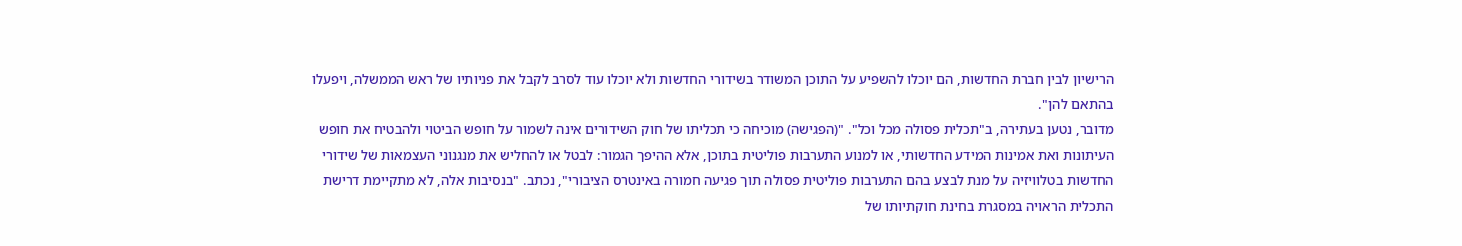הרישיון לבין חברת החדשות, הם יוכלו להשפיע על התוכן המשודר בשידורי החדשות ולא יוכלו עוד לסרב לקבל את פניותיו של ראש הממשלה, ויפעלו בהתאם להן".
מדובר, נטען בעתירה, ב"תכלית פסולה מכל וכל". "(הפגישה) מוכיחה כי תכליתו של חוק השידורים אינה לשמור על חופש הביטוי ולהבטיח את חופש העיתונות ואת אמינות המידע החדשותי, או למנוע התערבות פוליטית בתוכן, אלא ההיפך הגמור: לבטל או להחליש את מנגנוני העצמאות של שידורי החדשות בטלוויזיה על מנת לבצע בהם התערבות פוליטית פסולה תוך פגיעה חמורה באינטרס הציבורי", נכתב. "בנסיבות אלה, לא מתקיימת דרישת התכלית הראויה במסגרת בחינת חוקתיותו של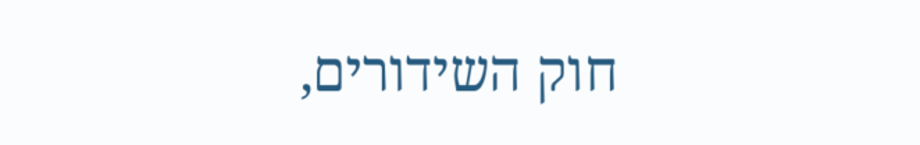חוק השידורים,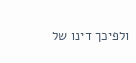ולפיכך דינו של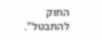החוק להתבטל".